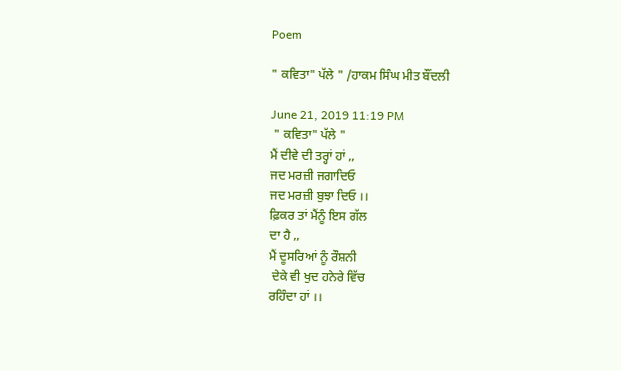Poem

" ਕਵਿਤਾ" ਪੱਲੇ " /ਹਾਕਮ ਸਿੰਘ ਮੀਤ ਬੌਂਦਲੀ

June 21, 2019 11:19 PM
 " ਕਵਿਤਾ" ਪੱਲੇ "
ਮੈਂ ਦੀਵੇ ਦੀ ਤਰ੍ਹਾਂ ਹਾਂ ,,
ਜਦ ਮਰਜ਼ੀ ਜਗਾਦਿਓ
ਜਦ ਮਰਜ਼ੀ ਬੁਝਾ ਦਿਓ ।।
ਫ਼ਿਕਰ ਤਾਂ ਮੈਂਨੂੰ ਇਸ ਗੱਲ
ਦਾ ਹੈ ,,
ਮੈਂ ਦੂਸਰਿਆਂ ਨੂੰ ਰੌਸ਼ਨੀ
 ਦੇਕੇ ਵੀ ਖੁਦ ਹਨੇਰੇ ਵਿੱਚ
ਰਹਿੰਦਾ ਹਾਂ ।।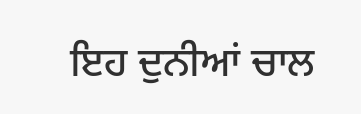ਇਹ ਦੁਨੀਆਂ ਚਾਲ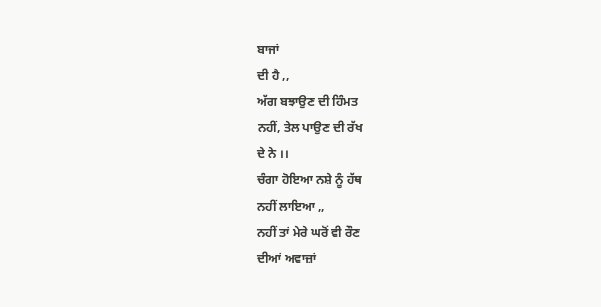ਬਾਜਾਂ
ਦੀ ਹੈ ,,
ਅੱਗ ਬਝਾਉਣ ਦੀ ਹਿੰਮਤ
ਨਹੀਂ, ਤੇਲ ਪਾਉਣ ਦੀ ਰੱਖ
ਦੇ ਨੇ ।।
ਚੰਗਾ ਹੋਇਆ ਨਸ਼ੇ ਨੂੰ ਹੱਥ
ਨਹੀਂ ਲਾਇਆ ,,
ਨਹੀਂ ਤਾਂ ਮੇਰੇ ਘਰੋਂ ਵੀ ਰੌਣ
ਦੀਆਂ ਅਵਾਜ਼ਾਂ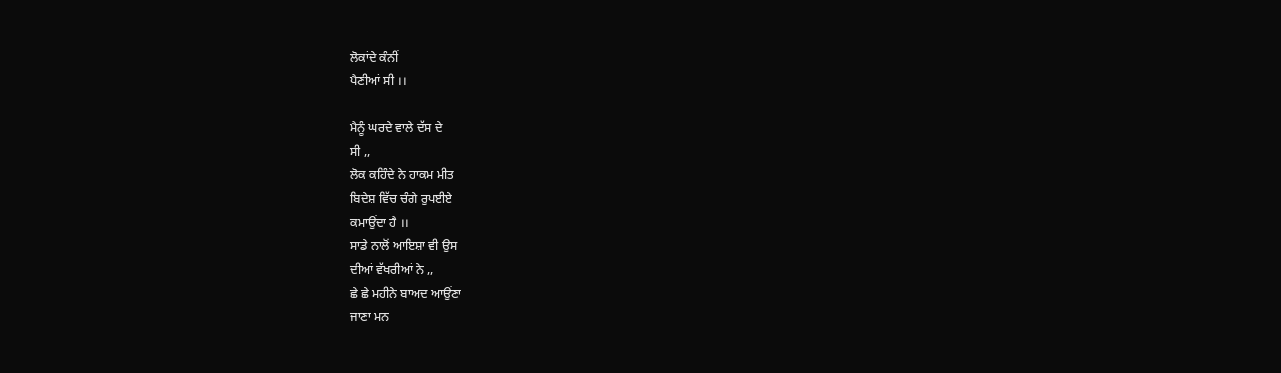ਲੋਕਾਂਦੇ ਕੰਨੀਂ
ਪੈਣੀਆਂ ਸੀ ।।

ਮੈਨੂੰ ਘਰਦੇ ਵਾਲੇ ਦੱਸ ਦੇ
ਸੀ ,,
ਲੋਕ ਕਹਿੰਦੇ ਨੇ ਹਾਕਮ ਮੀਤ
ਬਿਦੇਸ਼ ਵਿੱਚ ਚੰਗੇ ਰੁਪਈਏ
ਕਮਾਉਂਦਾ ਹੈ ।।
ਸਾਡੇ ਨਾਲੋਂ ਆਇਸ਼ਾ ਵੀ ਉਸ
ਦੀਆਂ ਵੱਖਰੀਆਂ ਨੇ ,,
ਛੇ ਛੇ ਮਹੀਨੇ ਬਾਅਦ ਆਉਂਣਾ
ਜਾਣਾ ਮਨ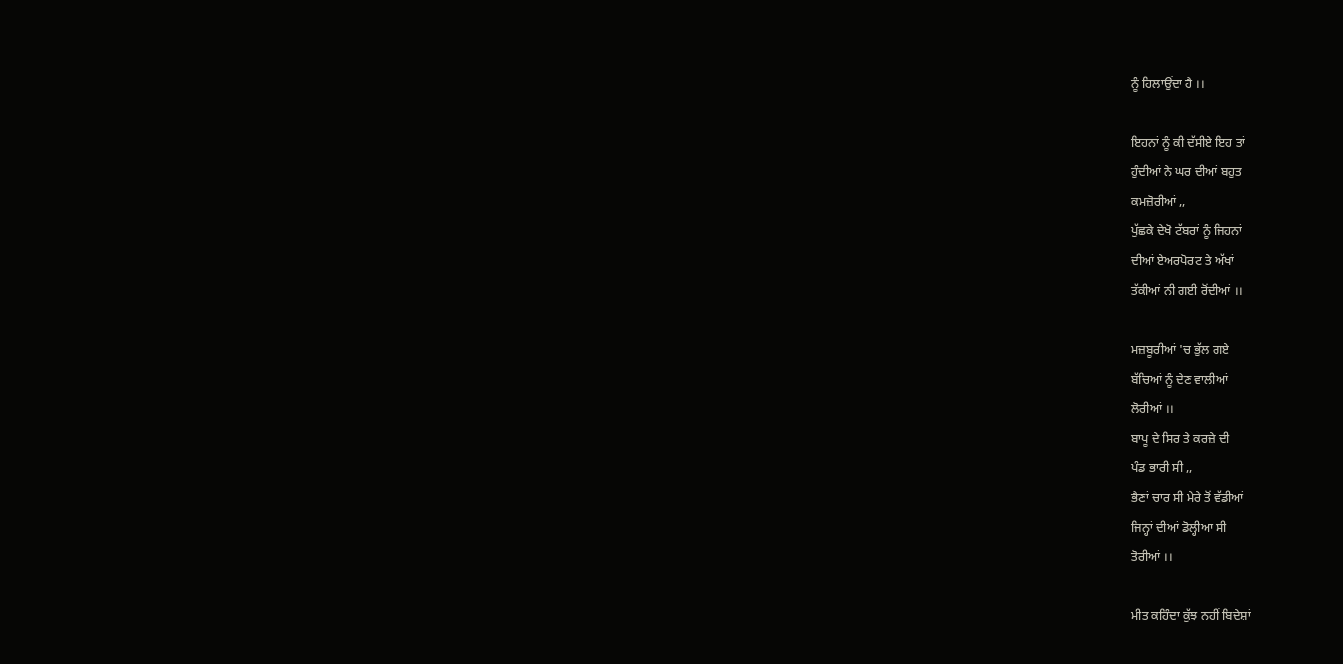ਨੂੰ ਹਿਲਾਉਂਦਾ ਹੈ ।।

ਇਹਨਾਂ ਨੂੰ ਕੀ ਦੱਸੀਏ ਇਹ ਤਾਂ
ਹੁੰਦੀਆਂ ਨੇ ਘਰ ਦੀਆਂ ਬਹੁਤ
ਕਮਜ਼ੋਰੀਆਂ ,,
ਪੁੱਛਕੇ ਦੇਖੋ ਟੱਬਰਾਂ ਨੂੰ ਜਿਹਨਾਂ
ਦੀਆਂ ਏਅਰਪੋਰਟ ਤੇ ਅੱਖਾਂ
ਤੱਕੀਆਂ ਨੀ ਗਈ ਰੋਂਦੀਆਂ ।।

ਮਜ਼ਬੂਰੀਆਂ 'ਚ ਭੁੱਲ ਗਏ
ਬੱਚਿਆਂ ਨੂੰ ਦੇਣ ਵਾਲੀਆਂ
ਲੋਰੀਆਂ ।।
ਬਾਪੂ ਦੇ ਸਿਰ ਤੇ ਕਰਜ਼ੇ ਦੀ
ਪੰਡ ਭਾਰੀ ਸੀ ,,
ਭੈਣਾਂ ਚਾਰ ਸੀ ਮੇਰੇ ਤੋਂ ਵੱਡੀਆਂ
ਜਿਨ੍ਹਾਂ ਦੀਆਂ ਡੋਲ੍ਹੀਆ ਸੀ
ਤੋਰੀਆਂ ।।

ਮੀਤ ਕਹਿੰਦਾ ਕੁੱਝ ਨਹੀਂ ਬਿਦੇਸ਼ਾਂ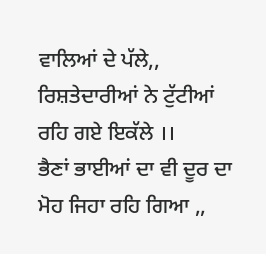ਵਾਲਿਆਂ ਦੇ ਪੱਲੇ,,
ਰਿਸ਼ਤੇਦਾਰੀਆਂ ਨੇ ਟੁੱਟੀਆਂ
ਰਹਿ ਗਏ ਇਕੱਲੇ ।।
ਭੈਣਾਂ ਭਾਈਆਂ ਦਾ ਵੀ ਦੂਰ ਦਾ
ਮੋਹ ਜਿਹਾ ਰਹਿ ਗਿਆ ,,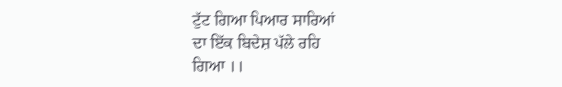ਟੁੱਟ ਗਿਆ ਪਿਆਰ ਸਾਰਿਆਂ
ਦਾ ਇੱਕ ਬਿਦੇਸ਼ ਪੱਲੇ ਰਹਿ
ਗਿਆ ।।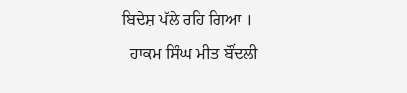ਬਿਦੇਸ਼ ਪੱਲੇ ਰਹਿ ਗਿਆ ।
  ਹਾਕਮ ਸਿੰਘ ਮੀਤ ਬੌਂਦਲੀ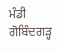ਮੰਡੀ ਗੋਬਿੰਦਗੜ੍ਹ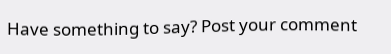Have something to say? Post your comment